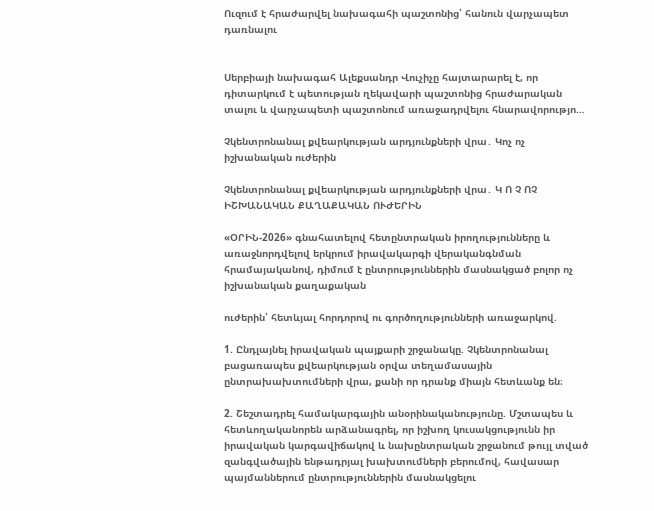Ուզում է հրաժարվել նախագահի պաշտոնից՝ հանուն վարչապետ դառնալու


Սերբիայի նախագահ Ալեքսանդր Վուչիչը հայտարարել է, որ դիտարկում է պետության ղեկավարի պաշտոնից հրաժարական տալու և վարչապետի պաշտոնում առաջադրվելու հնարավորությո…

Չկենտրոնանալ քվեարկության արդյունքների վրա․ Կոչ ոչ իշխանական ուժերին

Չկենտրոնանալ քվեարկության արդյունքների վրա․ Կ Ո Չ ՈՉ ԻՇԽԱՆԱԿԱՆ ՔԱՂԱՔԱԿԱՆ ՈՒԺԵՐԻՆ

«ՕՐԻՆ-2026» գնահատելով հետընտրական իրողությունները և առաջնորդվելով երկրում իրավակարգի վերականգնման հրամայականով, դիմում է ընտրություններին մասնակցած բոլոր ոչ իշխանական քաղաքական

ուժերին՝ հետևյալ հորդորով ու գործողությունների առաջարկով.

1. Ընդլայնել իրավական պայքարի շրջանակը. Չկենտրոնանալ բացառապես քվեարկության օրվա տեղամասային ընտրախախտումների վրա, քանի որ դրանք միայն հետևանք են։

2. Շեշտադրել համակարգային անօրինականությունը. Մշտապես և հետևողականորեն արձանագրել, որ իշխող կուսակցությունն իր իրավական կարգավիճակով և նախընտրական շրջանում թույլ տված զանգվածային ենթադրյալ խախտումների բերումով, հավասար պայմաններում ընտրություններին մասնակցելու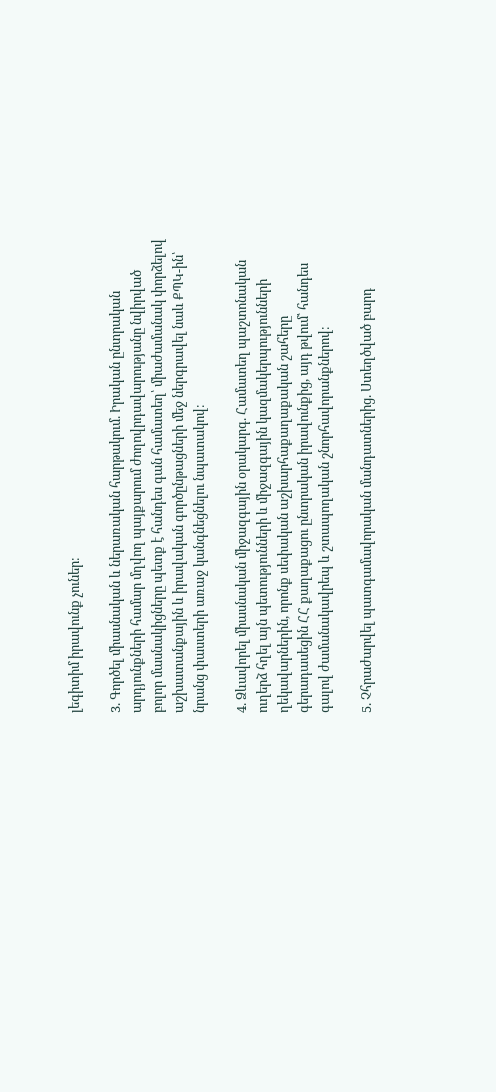լեգիտիմ իրավունք չուներ։

3. Գործել միասնական և ներառական հարթակում. Իրական ընտրական արդյունքների համար մղվող պայքարում ժողովրդավարությանը նվիրված բոլոր մասնակիցները պետք է հանդես գան համատեղ՝ միաժամանակ փորձելով աշխատանքային և իրավական գործընթացների մեջ ներգրավել նաև ՔՊԿ-ին՝ նրանց փաստերի առաջ կանգնեցնելու նպատակով։

4. Ձևավորել միասնական միջազգային օրակարգ. Համատեղ պաշտոնական ուղերձ հղել այն պետությունների և միջազգային կազմակերպությունների ղեկավարներին, որոնք սեփական աշխարհաքաղաքական շահերը գերադասեցին ՀՀ քաղաքացու ընտրական իրավունքից, այդ թվում՝ հանդես գալով ժամանակավրեպ և շտապողական շնորհավորանքներով։

5. Չհրաժարվել պատգամավորական մանդատներից. Ստեղծված բարդ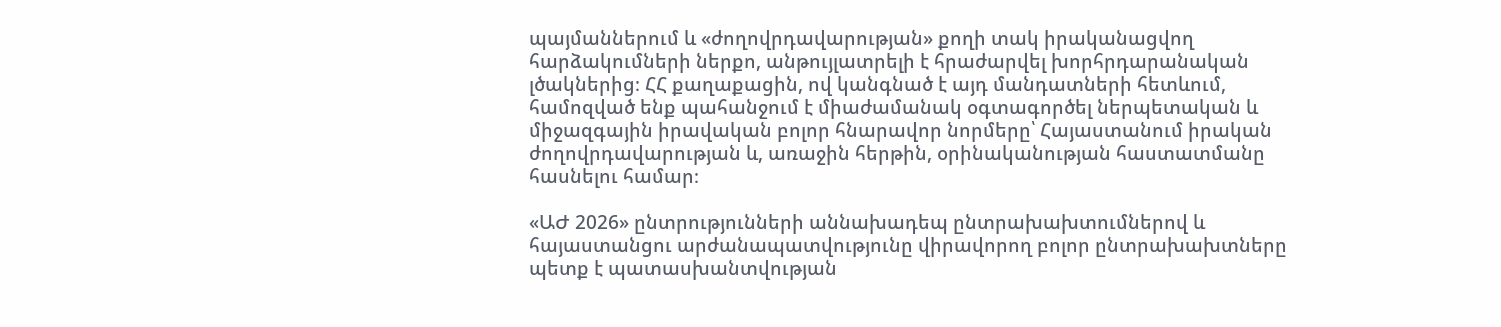պայմաններում և «ժողովրդավարության» քողի տակ իրականացվող հարձակումների ներքո, անթույլատրելի է հրաժարվել խորհրդարանական լծակներից։ ՀՀ քաղաքացին, ով կանգնած է այդ մանդատների հետևում, համոզված ենք պահանջում է միաժամանակ օգտագործել ներպետական և միջազգային իրավական բոլոր հնարավոր նորմերը՝ Հայաստանում իրական ժողովրդավարության և, առաջին հերթին, օրինականության հաստատմանը հասնելու համար։

«ԱԺ 2026» ընտրությունների աննախադեպ ընտրախախտումներով և հայաստանցու արժանապատվությունը վիրավորող բոլոր ընտրախախտները պետք է պատասխանտվության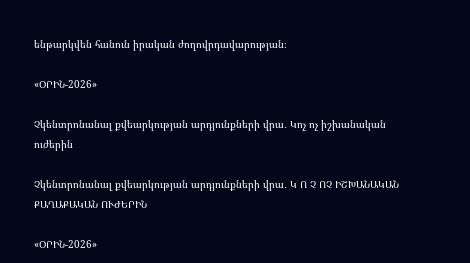ենթարկվեն հանուն իրական ժողովրդավարության։

«ՕՐԻՆ-2026»

Չկենտրոնանալ քվեարկության արդյունքների վրա․ Կոչ ոչ իշխանական ուժերին

Չկենտրոնանալ քվեարկության արդյունքների վրա․ Կ Ո Չ ՈՉ ԻՇԽԱՆԱԿԱՆ ՔԱՂԱՔԱԿԱՆ ՈՒԺԵՐԻՆ

«ՕՐԻՆ-2026»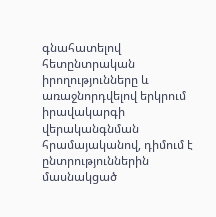գնահատելով հետընտրական իրողությունները և առաջնորդվելով երկրում իրավակարգի վերականգնման հրամայականով, դիմում է ընտրություններին մասնակցած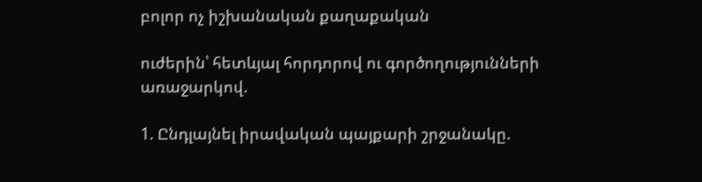բոլոր ոչ իշխանական քաղաքական

ուժերին՝ հետևյալ հորդորով ու գործողությունների առաջարկով.

1. Ընդլայնել իրավական պայքարի շրջանակը.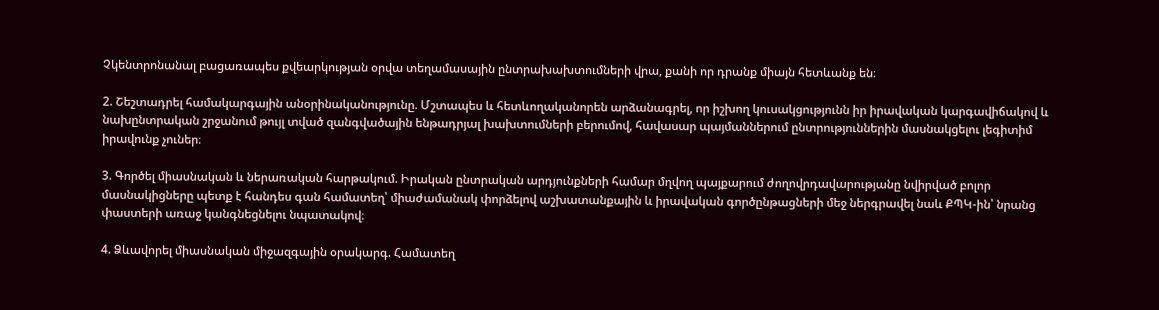Չկենտրոնանալ բացառապես քվեարկության օրվա տեղամասային ընտրախախտումների վրա, քանի որ դրանք միայն հետևանք են։

2. Շեշտադրել համակարգային անօրինականությունը. Մշտապես և հետևողականորեն արձանագրել, որ իշխող կուսակցությունն իր իրավական կարգավիճակով և նախընտրական շրջանում թույլ տված զանգվածային ենթադրյալ խախտումների բերումով, հավասար պայմաններում ընտրություններին մասնակցելու լեգիտիմ իրավունք չուներ։

3. Գործել միասնական և ներառական հարթակում. Իրական ընտրական արդյունքների համար մղվող պայքարում ժողովրդավարությանը նվիրված բոլոր մասնակիցները պետք է հանդես գան համատեղ՝ միաժամանակ փորձելով աշխատանքային և իրավական գործընթացների մեջ ներգրավել նաև ՔՊԿ-ին՝ նրանց փաստերի առաջ կանգնեցնելու նպատակով։

4. Ձևավորել միասնական միջազգային օրակարգ. Համատեղ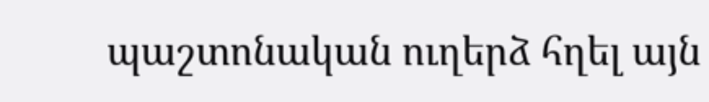պաշտոնական ուղերձ հղել այն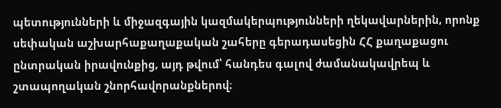պետությունների և միջազգային կազմակերպությունների ղեկավարներին, որոնք սեփական աշխարհաքաղաքական շահերը գերադասեցին ՀՀ քաղաքացու ընտրական իրավունքից, այդ թվում՝ հանդես գալով ժամանակավրեպ և շտապողական շնորհավորանքներով։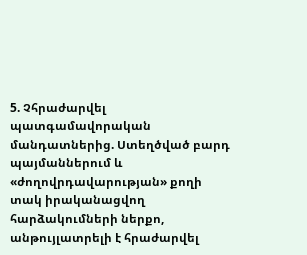5. Չհրաժարվել պատգամավորական մանդատներից. Ստեղծված բարդ պայմաններում և «ժողովրդավարության» քողի տակ իրականացվող հարձակումների ներքո, անթույլատրելի է հրաժարվել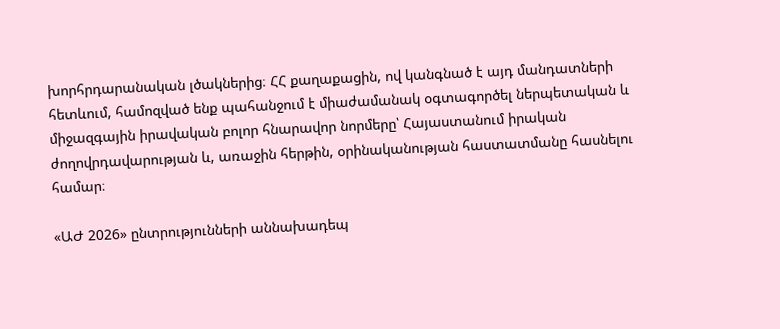խորհրդարանական լծակներից։ ՀՀ քաղաքացին, ով կանգնած է այդ մանդատների հետևում, համոզված ենք պահանջում է միաժամանակ օգտագործել ներպետական և միջազգային իրավական բոլոր հնարավոր նորմերը՝ Հայաստանում իրական ժողովրդավարության և, առաջին հերթին, օրինականության հաստատմանը հասնելու համար։

«ԱԺ 2026» ընտրությունների աննախադեպ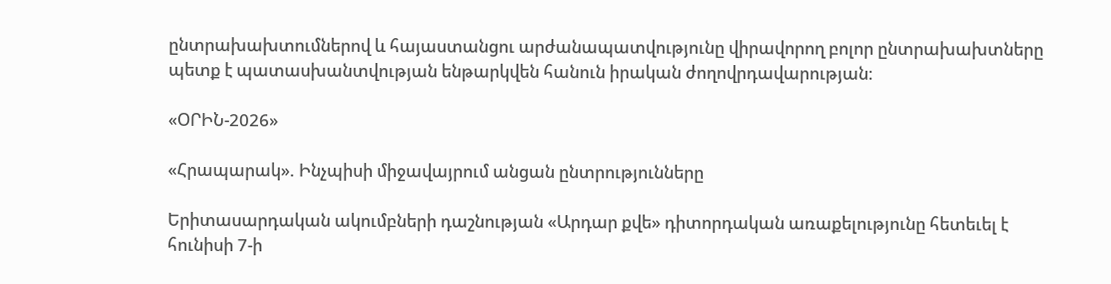ընտրախախտումներով և հայաստանցու արժանապատվությունը վիրավորող բոլոր ընտրախախտները պետք է պատասխանտվության ենթարկվեն հանուն իրական ժողովրդավարության։

«ՕՐԻՆ-2026»

«Հրապարակ». Ինչպիսի միջավայրում անցան ընտրությունները

Երիտասարդական ակումբների դաշնության «Արդար քվե» դիտորդական առաքելությունը հետեւել է հունիսի 7-ի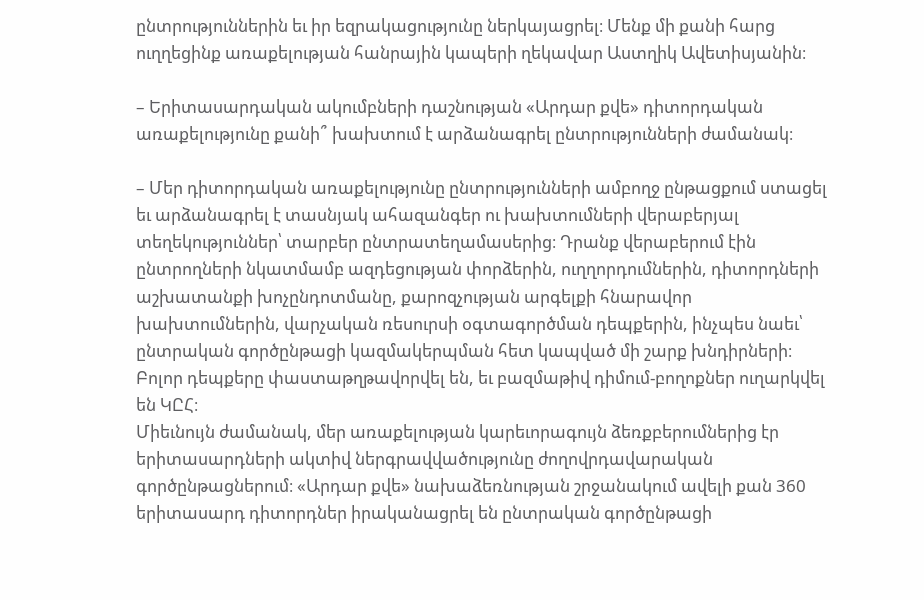ընտրություններին եւ իր եզրակացությունը ներկայացրել։ Մենք մի քանի հարց ուղղեցինք առաքելության հանրային կապերի ղեկավար Աստղիկ Ավետիսյանին։

– Երիտասարդական ակումբների դաշնության «Արդար քվե» դիտորդական առաքելությունը քանի՞ խախտում է արձանագրել ընտրությունների ժամանակ։

– Մեր դիտորդական առաքելությունը ընտրությունների ամբողջ ընթացքում ստացել եւ արձանագրել է տասնյակ ահազանգեր ու խախտումների վերաբերյալ տեղեկություններ՝ տարբեր ընտրատեղամասերից։ Դրանք վերաբերում էին ընտրողների նկատմամբ ազդեցության փորձերին, ուղղորդումներին, դիտորդների աշխատանքի խոչընդոտմանը, քարոզչության արգելքի հնարավոր խախտումներին, վարչական ռեսուրսի օգտագործման դեպքերին, ինչպես նաեւ՝ ընտրական գործընթացի կազմակերպման հետ կապված մի շարք խնդիրների։ Բոլոր դեպքերը փաստաթղթավորվել են, եւ բազմաթիվ դիմում-բողոքներ ուղարկվել են ԿԸՀ։
Միեւնույն ժամանակ, մեր առաքելության կարեւորագույն ձեռքբերումներից էր երիտասարդների ակտիվ ներգրավվածությունը ժողովրդավարական գործընթացներում։ «Արդար քվե» նախաձեռնության շրջանակում ավելի քան 360 երիտասարդ դիտորդներ իրականացրել են ընտրական գործընթացի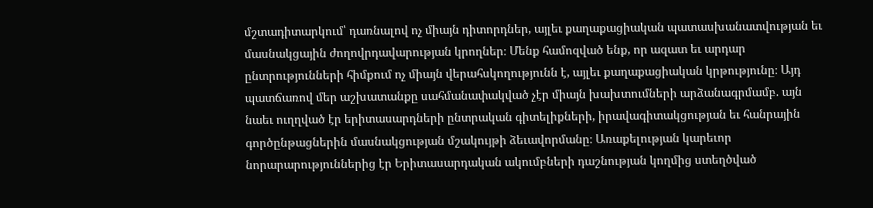մշտադիտարկում՝ դառնալով ոչ միայն դիտորդներ, այլեւ քաղաքացիական պատասխանատվության եւ մասնակցային ժողովրդավարության կրողներ։ Մենք համոզված ենք, որ ազատ եւ արդար ընտրությունների հիմքում ոչ միայն վերահսկողությունն է, այլեւ քաղաքացիական կրթությունը։ Այդ պատճառով մեր աշխատանքը սահմանափակված չէր միայն խախտումների արձանագրմամբ. այն նաեւ ուղղված էր երիտասարդների ընտրական գիտելիքների, իրավագիտակցության եւ հանրային գործընթացներին մասնակցության մշակույթի ձեւավորմանը։ Առաքելության կարեւոր նորարարություններից էր Երիտասարդական ակումբների դաշնության կողմից ստեղծված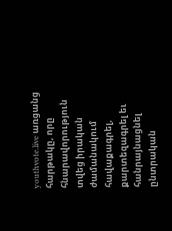youthvote.live առցանց հարթակը, որը հնարավորություն տվեց իրական ժամանակում հավաքագրել, քարտեզագրել եւ հանրայնացնել ընտրական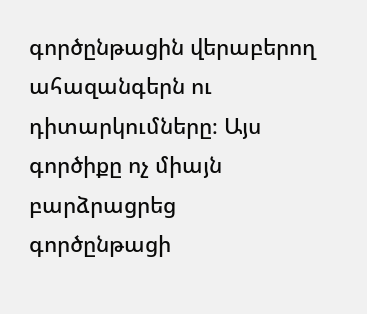գործընթացին վերաբերող ահազանգերն ու դիտարկումները։ Այս գործիքը ոչ միայն բարձրացրեց գործընթացի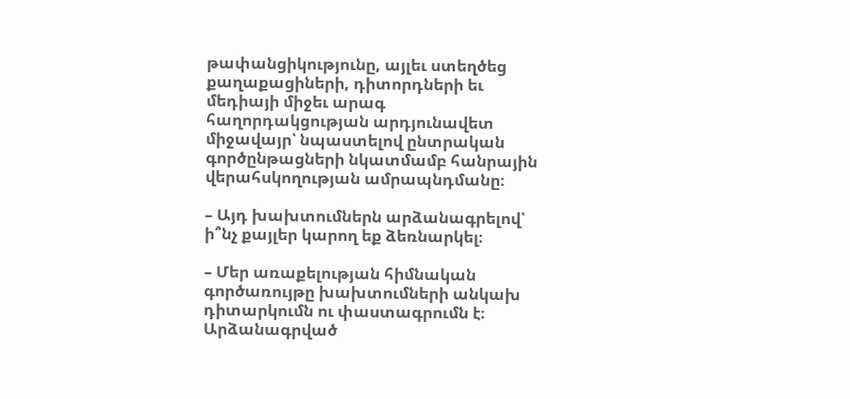թափանցիկությունը, այլեւ ստեղծեց քաղաքացիների, դիտորդների եւ մեդիայի միջեւ արագ հաղորդակցության արդյունավետ միջավայր՝ նպաստելով ընտրական գործընթացների նկատմամբ հանրային վերահսկողության ամրապնդմանը։

– Այդ խախտումներն արձանագրելով՝ ի՞նչ քայլեր կարող եք ձեռնարկել։

– Մեր առաքելության հիմնական գործառույթը խախտումների անկախ դիտարկումն ու փաստագրումն է։ Արձանագրված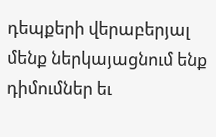դեպքերի վերաբերյալ մենք ներկայացնում ենք դիմումներ եւ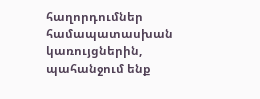հաղորդումներ համապատասխան կառույցներին, պահանջում ենք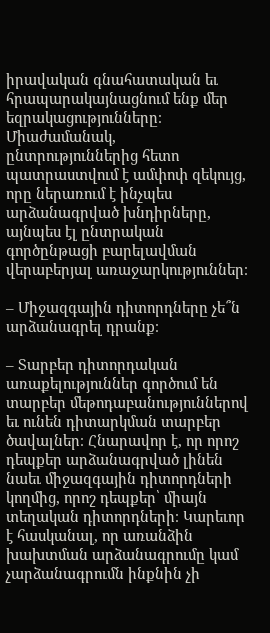իրավական գնահատական եւ հրապարակայնացնում ենք մեր եզրակացությունները։ Միաժամանակ, ընտրություններից հետո պատրաստվում է ամփոփ զեկույց, որը ներառում է ինչպես արձանագրված խնդիրները, այնպես էլ ընտրական գործընթացի բարելավման վերաբերյալ առաջարկություններ։

– Միջազգային դիտորդները չե՞ն արձանագրել դրանք։

– Տարբեր դիտորդական առաքելություններ գործում են տարբեր մեթոդաբանություններով եւ ունեն դիտարկման տարբեր ծավալներ։ Հնարավոր է, որ որոշ դեպքեր արձանագրված լինեն նաեւ միջազգային դիտորդների կողմից, որոշ դեպքեր՝ միայն տեղական դիտորդների։ Կարեւոր է հասկանալ, որ առանձին խախտման արձանագրումը կամ չարձանագրումն ինքնին չի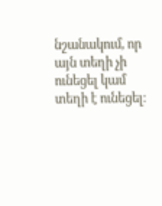նշանակում, որ այն տեղի չի ունեցել կամ տեղի է ունեցել։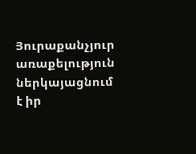Յուրաքանչյուր առաքելություն ներկայացնում է իր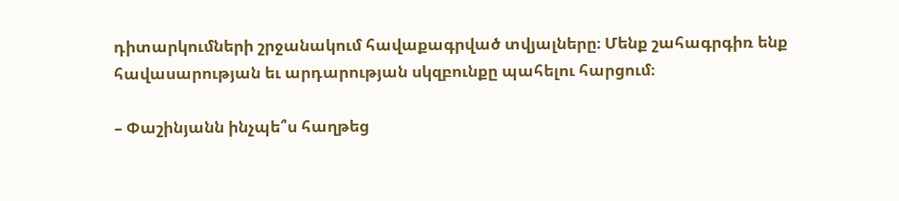դիտարկումների շրջանակում հավաքագրված տվյալները։ Մենք շահագրգիռ ենք հավասարության եւ արդարության սկզբունքը պահելու հարցում։

– Փաշինյանն ինչպե՞ս հաղթեց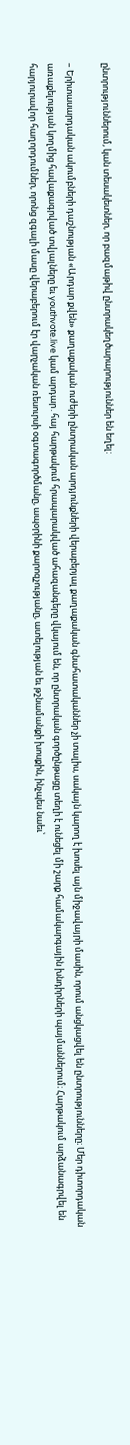ընտրություններում, կան տեսակետներ, որ բազմաթիվ ընտրակեղծարարություններ են եղել:

– Երիտասարդական ակումբների դաշնության «Արդար քվեն» քաղաքական ուժերի ընտրական արդյունքների վերաբերյալ քաղաքական գնահատականներ չի տալիս, սակայն կարող է խոսել այն միջավայրի մասին, որում անցկացվել են ընտրությունները։ Մեր դիտորդական առաքելության կողմից հավաքագրված տվյալները եւ youthvote.live կամ արդար․հայ հարթակում հրապարակված ահազանգերը վկայում են, որ ընտրական գործընթացը տեղի է ունեցել մի շարք համակարգային խնդիրների պայմաններում։ Հարթակում արձանագրվել են հարյուրավոր հաղորդումներ, որոնց զգալի մասը վերաբերում էր վարչական ռեսուրսի օգտագործմանը, ապօրինի քարոզչությանը, ատելության եւ թշնամանքի խոսքին, ինչպես նաեւ՝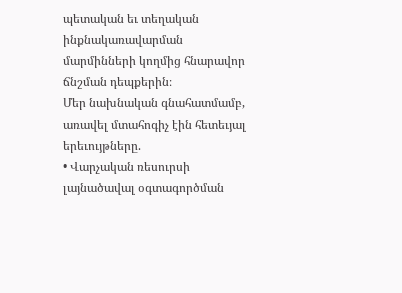պետական եւ տեղական ինքնակառավարման մարմինների կողմից հնարավոր ճնշման դեպքերին։
Մեր նախնական գնահատմամբ, առավել մտահոգիչ էին հետեւյալ երեւույթները.
• Վարչական ռեսուրսի լայնածավալ օգտագործման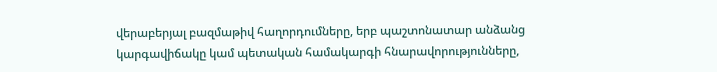վերաբերյալ բազմաթիվ հաղորդումները, երբ պաշտոնատար անձանց կարգավիճակը կամ պետական համակարգի հնարավորությունները,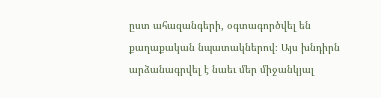ըստ ահազանգերի, օգտագործվել են քաղաքական նպատակներով։ Այս խնդիրն արձանագրվել է նաեւ մեր միջանկյալ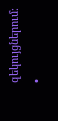զեկույցներում։
•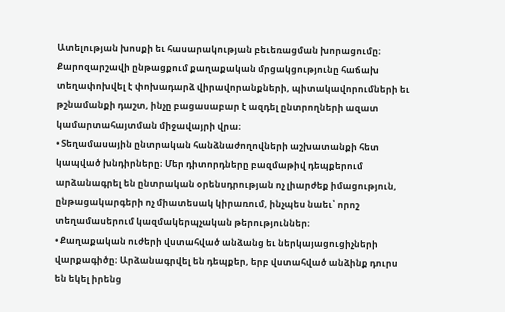Ատելության խոսքի եւ հասարակության բեւեռացման խորացումը։ Քարոզարշավի ընթացքում քաղաքական մրցակցությունը հաճախ տեղափոխվել է փոխադարձ վիրավորանքների, պիտակավորումների եւ թշնամանքի դաշտ, ինչը բացասաբար է ազդել ընտրողների ազատ կամարտահայտման միջավայրի վրա։
• Տեղամասային ընտրական հանձնաժողովների աշխատանքի հետ կապված խնդիրները։ Մեր դիտորդները բազմաթիվ դեպքերում արձանագրել են ընտրական օրենսդրության ոչ լիարժեք իմացություն, ընթացակարգերի ոչ միատեսակ կիրառում, ինչպես նաեւ՝ որոշ տեղամասերում կազմակերպչական թերություններ։
• Քաղաքական ուժերի վստահված անձանց եւ ներկայացուցիչների վարքագիծը։ Արձանագրվել են դեպքեր, երբ վստահված անձինք դուրս են եկել իրենց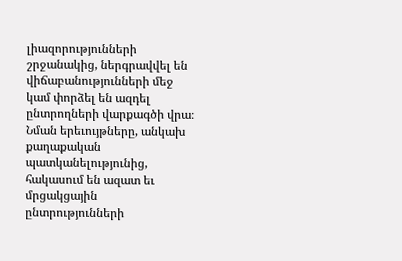լիազորությունների շրջանակից, ներգրավվել են վիճաբանությունների մեջ կամ փորձել են ազդել ընտրողների վարքագծի վրա։ Նման երեւույթները, անկախ քաղաքական պատկանելությունից, հակասում են ազատ եւ մրցակցային ընտրությունների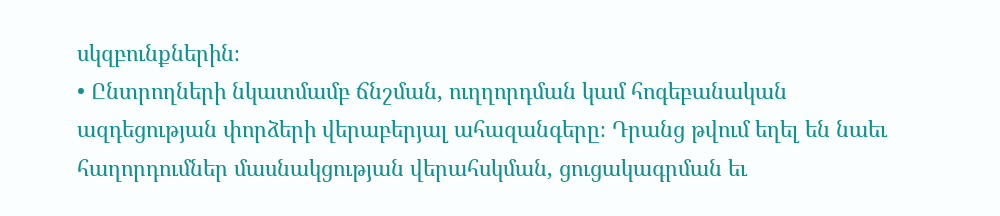սկզբունքներին։
• Ընտրողների նկատմամբ ճնշման, ուղղորդման կամ հոգեբանական ազդեցության փորձերի վերաբերյալ ահազանգերը։ Դրանց թվում եղել են նաեւ հաղորդումներ մասնակցության վերահսկման, ցուցակագրման եւ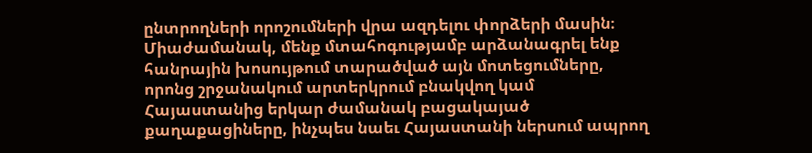ընտրողների որոշումների վրա ազդելու փորձերի մասին։
Միաժամանակ, մենք մտահոգությամբ արձանագրել ենք հանրային խոսույթում տարածված այն մոտեցումները, որոնց շրջանակում արտերկրում բնակվող կամ Հայաստանից երկար ժամանակ բացակայած քաղաքացիները, ինչպես նաեւ Հայաստանի ներսում ապրող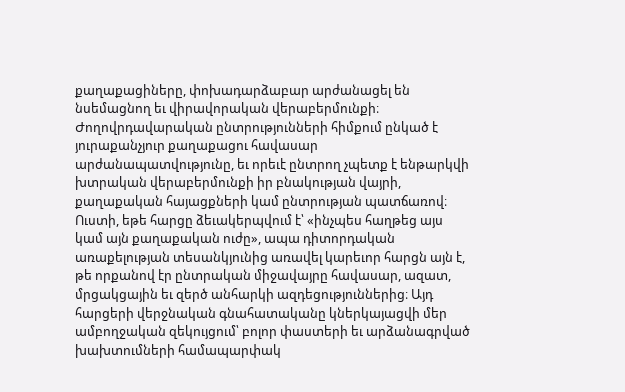քաղաքացիները, փոխադարձաբար արժանացել են նսեմացնող եւ վիրավորական վերաբերմունքի։ Ժողովրդավարական ընտրությունների հիմքում ընկած է յուրաքանչյուր քաղաքացու հավասար արժանապատվությունը, եւ որեւէ ընտրող չպետք է ենթարկվի խտրական վերաբերմունքի իր բնակության վայրի, քաղաքական հայացքների կամ ընտրության պատճառով։
Ուստի, եթե հարցը ձեւակերպվում է՝ «ինչպես հաղթեց այս կամ այն քաղաքական ուժը», ապա դիտորդական առաքելության տեսանկյունից առավել կարեւոր հարցն այն է, թե որքանով էր ընտրական միջավայրը հավասար, ազատ, մրցակցային եւ զերծ անհարկի ազդեցություններից։ Այդ հարցերի վերջնական գնահատականը կներկայացվի մեր ամբողջական զեկույցում՝ բոլոր փաստերի եւ արձանագրված խախտումների համապարփակ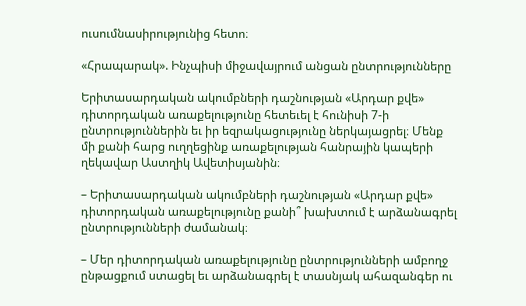ուսումնասիրությունից հետո։

«Հրապարակ». Ինչպիսի միջավայրում անցան ընտրությունները

Երիտասարդական ակումբների դաշնության «Արդար քվե» դիտորդական առաքելությունը հետեւել է հունիսի 7-ի ընտրություններին եւ իր եզրակացությունը ներկայացրել։ Մենք մի քանի հարց ուղղեցինք առաքելության հանրային կապերի ղեկավար Աստղիկ Ավետիսյանին։

– Երիտասարդական ակումբների դաշնության «Արդար քվե» դիտորդական առաքելությունը քանի՞ խախտում է արձանագրել ընտրությունների ժամանակ։

– Մեր դիտորդական առաքելությունը ընտրությունների ամբողջ ընթացքում ստացել եւ արձանագրել է տասնյակ ահազանգեր ու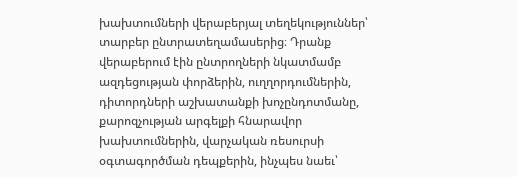խախտումների վերաբերյալ տեղեկություններ՝ տարբեր ընտրատեղամասերից։ Դրանք վերաբերում էին ընտրողների նկատմամբ ազդեցության փորձերին, ուղղորդումներին, դիտորդների աշխատանքի խոչընդոտմանը, քարոզչության արգելքի հնարավոր խախտումներին, վարչական ռեսուրսի օգտագործման դեպքերին, ինչպես նաեւ՝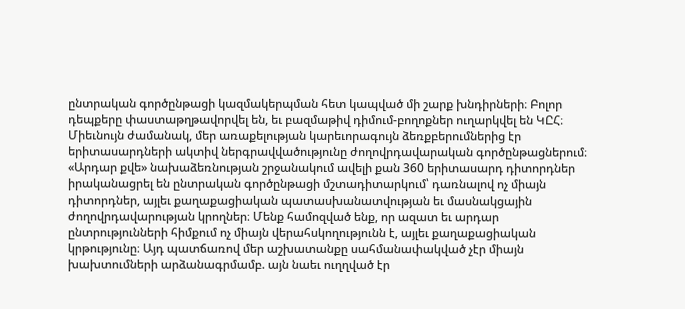ընտրական գործընթացի կազմակերպման հետ կապված մի շարք խնդիրների։ Բոլոր դեպքերը փաստաթղթավորվել են, եւ բազմաթիվ դիմում-բողոքներ ուղարկվել են ԿԸՀ։
Միեւնույն ժամանակ, մեր առաքելության կարեւորագույն ձեռքբերումներից էր երիտասարդների ակտիվ ներգրավվածությունը ժողովրդավարական գործընթացներում։ «Արդար քվե» նախաձեռնության շրջանակում ավելի քան 360 երիտասարդ դիտորդներ իրականացրել են ընտրական գործընթացի մշտադիտարկում՝ դառնալով ոչ միայն դիտորդներ, այլեւ քաղաքացիական պատասխանատվության եւ մասնակցային ժողովրդավարության կրողներ։ Մենք համոզված ենք, որ ազատ եւ արդար ընտրությունների հիմքում ոչ միայն վերահսկողությունն է, այլեւ քաղաքացիական կրթությունը։ Այդ պատճառով մեր աշխատանքը սահմանափակված չէր միայն խախտումների արձանագրմամբ. այն նաեւ ուղղված էր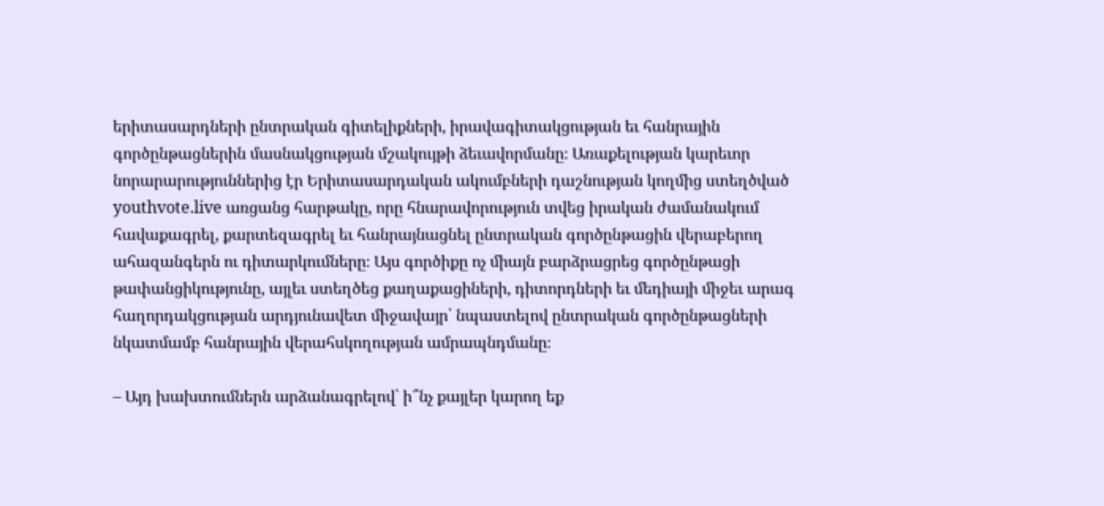երիտասարդների ընտրական գիտելիքների, իրավագիտակցության եւ հանրային գործընթացներին մասնակցության մշակույթի ձեւավորմանը։ Առաքելության կարեւոր նորարարություններից էր Երիտասարդական ակումբների դաշնության կողմից ստեղծված youthvote.live առցանց հարթակը, որը հնարավորություն տվեց իրական ժամանակում հավաքագրել, քարտեզագրել եւ հանրայնացնել ընտրական գործընթացին վերաբերող ահազանգերն ու դիտարկումները։ Այս գործիքը ոչ միայն բարձրացրեց գործընթացի թափանցիկությունը, այլեւ ստեղծեց քաղաքացիների, դիտորդների եւ մեդիայի միջեւ արագ հաղորդակցության արդյունավետ միջավայր՝ նպաստելով ընտրական գործընթացների նկատմամբ հանրային վերահսկողության ամրապնդմանը։

– Այդ խախտումներն արձանագրելով՝ ի՞նչ քայլեր կարող եք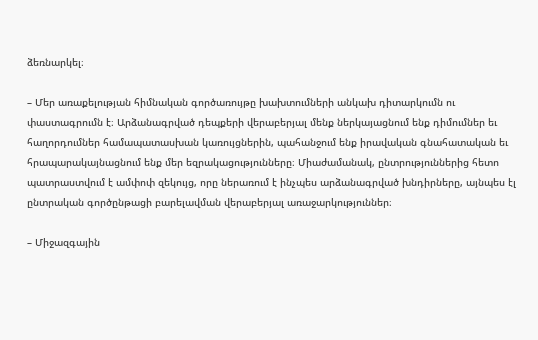ձեռնարկել։

– Մեր առաքելության հիմնական գործառույթը խախտումների անկախ դիտարկումն ու փաստագրումն է։ Արձանագրված դեպքերի վերաբերյալ մենք ներկայացնում ենք դիմումներ եւ հաղորդումներ համապատասխան կառույցներին, պահանջում ենք իրավական գնահատական եւ հրապարակայնացնում ենք մեր եզրակացությունները։ Միաժամանակ, ընտրություններից հետո պատրաստվում է ամփոփ զեկույց, որը ներառում է ինչպես արձանագրված խնդիրները, այնպես էլ ընտրական գործընթացի բարելավման վերաբերյալ առաջարկություններ։

– Միջազգային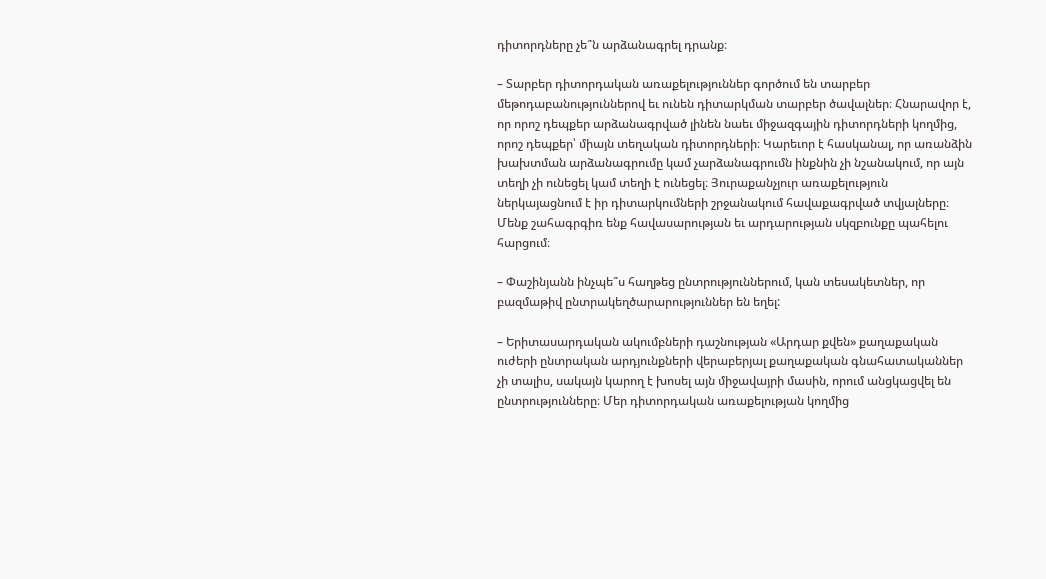դիտորդները չե՞ն արձանագրել դրանք։

– Տարբեր դիտորդական առաքելություններ գործում են տարբեր մեթոդաբանություններով եւ ունեն դիտարկման տարբեր ծավալներ։ Հնարավոր է, որ որոշ դեպքեր արձանագրված լինեն նաեւ միջազգային դիտորդների կողմից, որոշ դեպքեր՝ միայն տեղական դիտորդների։ Կարեւոր է հասկանալ, որ առանձին խախտման արձանագրումը կամ չարձանագրումն ինքնին չի նշանակում, որ այն տեղի չի ունեցել կամ տեղի է ունեցել։ Յուրաքանչյուր առաքելություն ներկայացնում է իր դիտարկումների շրջանակում հավաքագրված տվյալները։ Մենք շահագրգիռ ենք հավասարության եւ արդարության սկզբունքը պահելու հարցում։

– Փաշինյանն ինչպե՞ս հաղթեց ընտրություններում, կան տեսակետներ, որ բազմաթիվ ընտրակեղծարարություններ են եղել:

– Երիտասարդական ակումբների դաշնության «Արդար քվեն» քաղաքական ուժերի ընտրական արդյունքների վերաբերյալ քաղաքական գնահատականներ չի տալիս, սակայն կարող է խոսել այն միջավայրի մասին, որում անցկացվել են ընտրությունները։ Մեր դիտորդական առաքելության կողմից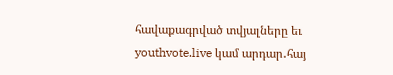հավաքագրված տվյալները եւ youthvote.live կամ արդար․հայ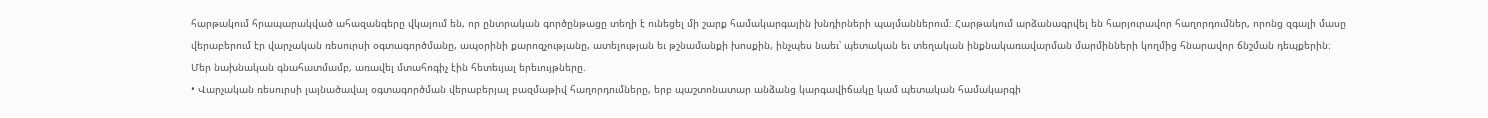հարթակում հրապարակված ահազանգերը վկայում են, որ ընտրական գործընթացը տեղի է ունեցել մի շարք համակարգային խնդիրների պայմաններում։ Հարթակում արձանագրվել են հարյուրավոր հաղորդումներ, որոնց զգալի մասը վերաբերում էր վարչական ռեսուրսի օգտագործմանը, ապօրինի քարոզչությանը, ատելության եւ թշնամանքի խոսքին, ինչպես նաեւ՝ պետական եւ տեղական ինքնակառավարման մարմինների կողմից հնարավոր ճնշման դեպքերին։
Մեր նախնական գնահատմամբ, առավել մտահոգիչ էին հետեւյալ երեւույթները.
• Վարչական ռեսուրսի լայնածավալ օգտագործման վերաբերյալ բազմաթիվ հաղորդումները, երբ պաշտոնատար անձանց կարգավիճակը կամ պետական համակարգի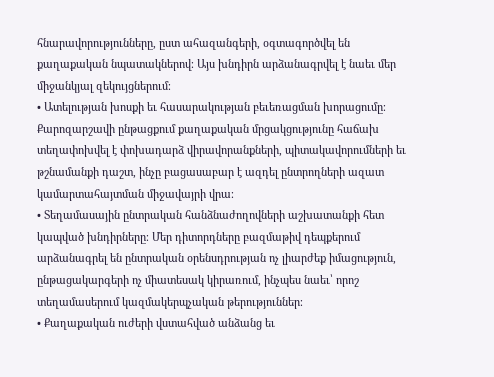հնարավորությունները, ըստ ահազանգերի, օգտագործվել են քաղաքական նպատակներով։ Այս խնդիրն արձանագրվել է նաեւ մեր միջանկյալ զեկույցներում։
• Ատելության խոսքի եւ հասարակության բեւեռացման խորացումը։ Քարոզարշավի ընթացքում քաղաքական մրցակցությունը հաճախ տեղափոխվել է փոխադարձ վիրավորանքների, պիտակավորումների եւ թշնամանքի դաշտ, ինչը բացասաբար է ազդել ընտրողների ազատ կամարտահայտման միջավայրի վրա։
• Տեղամասային ընտրական հանձնաժողովների աշխատանքի հետ կապված խնդիրները։ Մեր դիտորդները բազմաթիվ դեպքերում արձանագրել են ընտրական օրենսդրության ոչ լիարժեք իմացություն, ընթացակարգերի ոչ միատեսակ կիրառում, ինչպես նաեւ՝ որոշ տեղամասերում կազմակերպչական թերություններ։
• Քաղաքական ուժերի վստահված անձանց եւ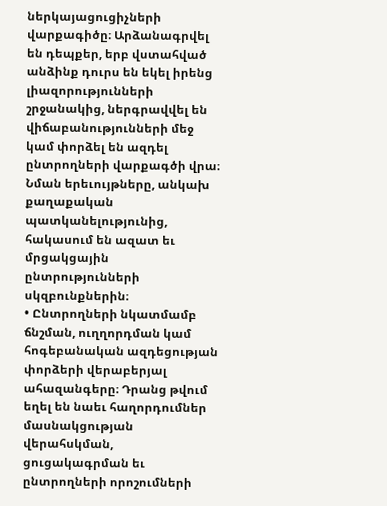ներկայացուցիչների վարքագիծը։ Արձանագրվել են դեպքեր, երբ վստահված անձինք դուրս են եկել իրենց լիազորությունների շրջանակից, ներգրավվել են վիճաբանությունների մեջ կամ փորձել են ազդել ընտրողների վարքագծի վրա։ Նման երեւույթները, անկախ քաղաքական պատկանելությունից, հակասում են ազատ եւ մրցակցային ընտրությունների սկզբունքներին։
• Ընտրողների նկատմամբ ճնշման, ուղղորդման կամ հոգեբանական ազդեցության փորձերի վերաբերյալ ահազանգերը։ Դրանց թվում եղել են նաեւ հաղորդումներ մասնակցության վերահսկման, ցուցակագրման եւ ընտրողների որոշումների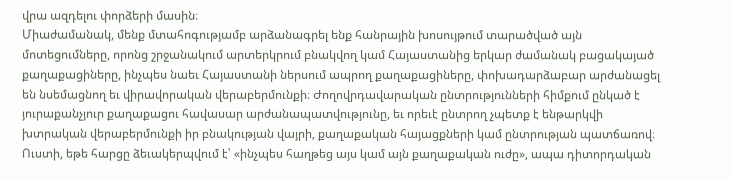վրա ազդելու փորձերի մասին։
Միաժամանակ, մենք մտահոգությամբ արձանագրել ենք հանրային խոսույթում տարածված այն մոտեցումները, որոնց շրջանակում արտերկրում բնակվող կամ Հայաստանից երկար ժամանակ բացակայած քաղաքացիները, ինչպես նաեւ Հայաստանի ներսում ապրող քաղաքացիները, փոխադարձաբար արժանացել են նսեմացնող եւ վիրավորական վերաբերմունքի։ Ժողովրդավարական ընտրությունների հիմքում ընկած է յուրաքանչյուր քաղաքացու հավասար արժանապատվությունը, եւ որեւէ ընտրող չպետք է ենթարկվի խտրական վերաբերմունքի իր բնակության վայրի, քաղաքական հայացքների կամ ընտրության պատճառով։
Ուստի, եթե հարցը ձեւակերպվում է՝ «ինչպես հաղթեց այս կամ այն քաղաքական ուժը», ապա դիտորդական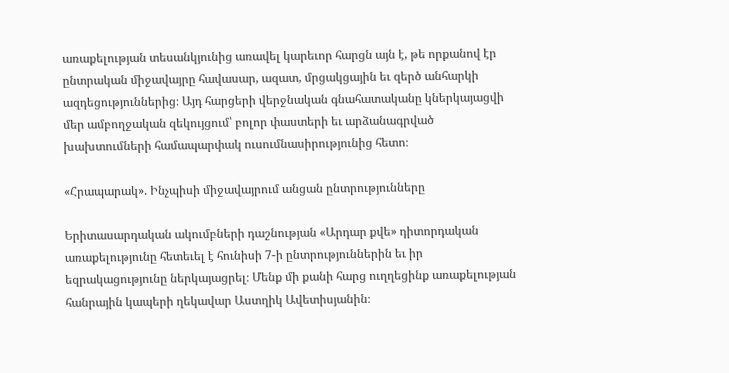առաքելության տեսանկյունից առավել կարեւոր հարցն այն է, թե որքանով էր ընտրական միջավայրը հավասար, ազատ, մրցակցային եւ զերծ անհարկի ազդեցություններից։ Այդ հարցերի վերջնական գնահատականը կներկայացվի մեր ամբողջական զեկույցում՝ բոլոր փաստերի եւ արձանագրված խախտումների համապարփակ ուսումնասիրությունից հետո։

«Հրապարակ». Ինչպիսի միջավայրում անցան ընտրությունները

Երիտասարդական ակումբների դաշնության «Արդար քվե» դիտորդական առաքելությունը հետեւել է հունիսի 7-ի ընտրություններին եւ իր եզրակացությունը ներկայացրել։ Մենք մի քանի հարց ուղղեցինք առաքելության հանրային կապերի ղեկավար Աստղիկ Ավետիսյանին։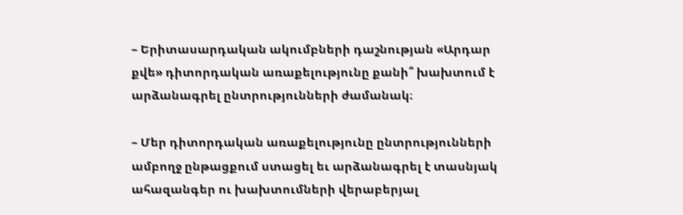– Երիտասարդական ակումբների դաշնության «Արդար քվե» դիտորդական առաքելությունը քանի՞ խախտում է արձանագրել ընտրությունների ժամանակ։

– Մեր դիտորդական առաքելությունը ընտրությունների ամբողջ ընթացքում ստացել եւ արձանագրել է տասնյակ ահազանգեր ու խախտումների վերաբերյալ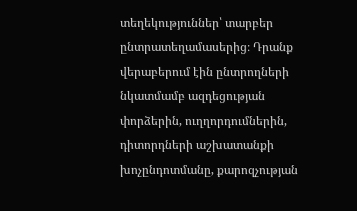տեղեկություններ՝ տարբեր ընտրատեղամասերից։ Դրանք վերաբերում էին ընտրողների նկատմամբ ազդեցության փորձերին, ուղղորդումներին, դիտորդների աշխատանքի խոչընդոտմանը, քարոզչության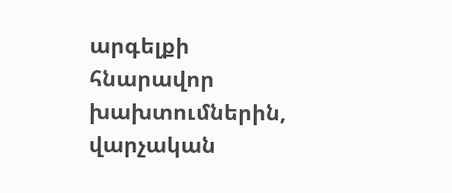արգելքի հնարավոր խախտումներին, վարչական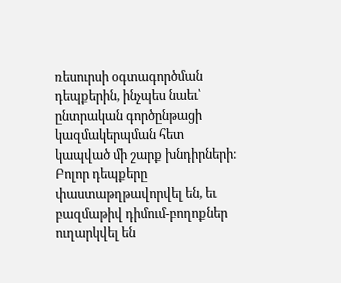ռեսուրսի օգտագործման դեպքերին, ինչպես նաեւ՝ ընտրական գործընթացի կազմակերպման հետ կապված մի շարք խնդիրների։ Բոլոր դեպքերը փաստաթղթավորվել են, եւ բազմաթիվ դիմում-բողոքներ ուղարկվել են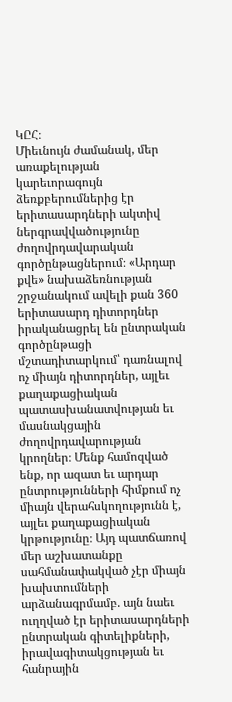ԿԸՀ։
Միեւնույն ժամանակ, մեր առաքելության կարեւորագույն ձեռքբերումներից էր երիտասարդների ակտիվ ներգրավվածությունը ժողովրդավարական գործընթացներում։ «Արդար քվե» նախաձեռնության շրջանակում ավելի քան 360 երիտասարդ դիտորդներ իրականացրել են ընտրական գործընթացի մշտադիտարկում՝ դառնալով ոչ միայն դիտորդներ, այլեւ քաղաքացիական պատասխանատվության եւ մասնակցային ժողովրդավարության կրողներ։ Մենք համոզված ենք, որ ազատ եւ արդար ընտրությունների հիմքում ոչ միայն վերահսկողությունն է, այլեւ քաղաքացիական կրթությունը։ Այդ պատճառով մեր աշխատանքը սահմանափակված չէր միայն խախտումների արձանագրմամբ. այն նաեւ ուղղված էր երիտասարդների ընտրական գիտելիքների, իրավագիտակցության եւ հանրային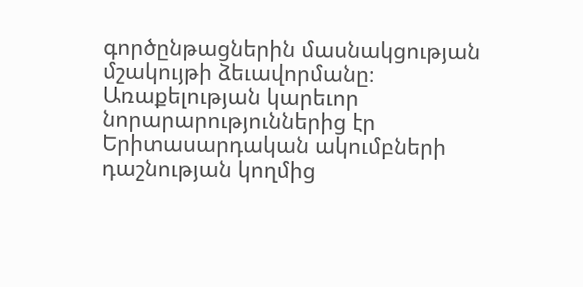գործընթացներին մասնակցության մշակույթի ձեւավորմանը։ Առաքելության կարեւոր նորարարություններից էր Երիտասարդական ակումբների դաշնության կողմից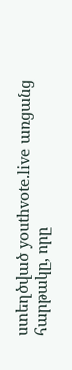ստեղծված youthvote.live առցանց հարթակը, որը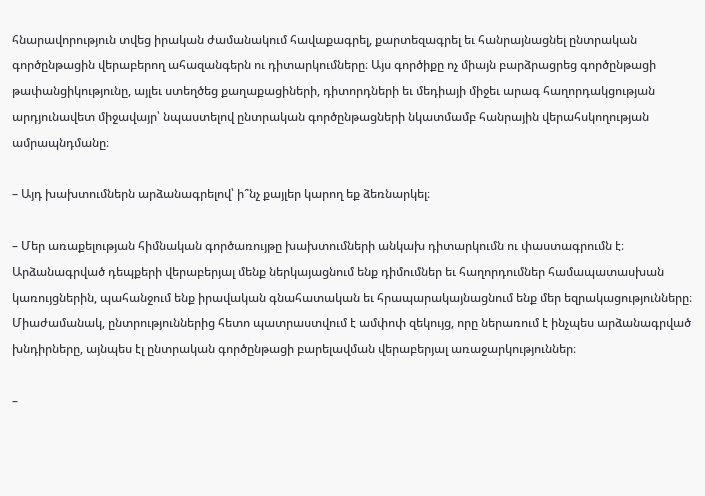հնարավորություն տվեց իրական ժամանակում հավաքագրել, քարտեզագրել եւ հանրայնացնել ընտրական գործընթացին վերաբերող ահազանգերն ու դիտարկումները։ Այս գործիքը ոչ միայն բարձրացրեց գործընթացի թափանցիկությունը, այլեւ ստեղծեց քաղաքացիների, դիտորդների եւ մեդիայի միջեւ արագ հաղորդակցության արդյունավետ միջավայր՝ նպաստելով ընտրական գործընթացների նկատմամբ հանրային վերահսկողության ամրապնդմանը։

– Այդ խախտումներն արձանագրելով՝ ի՞նչ քայլեր կարող եք ձեռնարկել։

– Մեր առաքելության հիմնական գործառույթը խախտումների անկախ դիտարկումն ու փաստագրումն է։ Արձանագրված դեպքերի վերաբերյալ մենք ներկայացնում ենք դիմումներ եւ հաղորդումներ համապատասխան կառույցներին, պահանջում ենք իրավական գնահատական եւ հրապարակայնացնում ենք մեր եզրակացությունները։ Միաժամանակ, ընտրություններից հետո պատրաստվում է ամփոփ զեկույց, որը ներառում է ինչպես արձանագրված խնդիրները, այնպես էլ ընտրական գործընթացի բարելավման վերաբերյալ առաջարկություններ։

–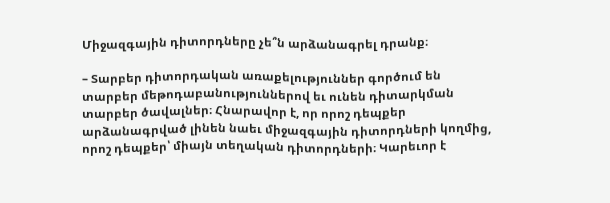Միջազգային դիտորդները չե՞ն արձանագրել դրանք։

– Տարբեր դիտորդական առաքելություններ գործում են տարբեր մեթոդաբանություններով եւ ունեն դիտարկման տարբեր ծավալներ։ Հնարավոր է, որ որոշ դեպքեր արձանագրված լինեն նաեւ միջազգային դիտորդների կողմից, որոշ դեպքեր՝ միայն տեղական դիտորդների։ Կարեւոր է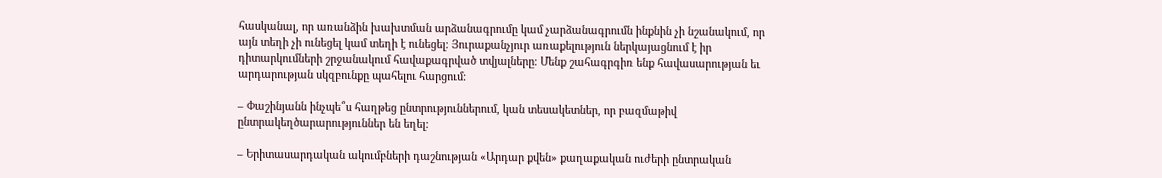հասկանալ, որ առանձին խախտման արձանագրումը կամ չարձանագրումն ինքնին չի նշանակում, որ այն տեղի չի ունեցել կամ տեղի է ունեցել։ Յուրաքանչյուր առաքելություն ներկայացնում է իր դիտարկումների շրջանակում հավաքագրված տվյալները։ Մենք շահագրգիռ ենք հավասարության եւ արդարության սկզբունքը պահելու հարցում։

– Փաշինյանն ինչպե՞ս հաղթեց ընտրություններում, կան տեսակետներ, որ բազմաթիվ ընտրակեղծարարություններ են եղել:

– Երիտասարդական ակումբների դաշնության «Արդար քվեն» քաղաքական ուժերի ընտրական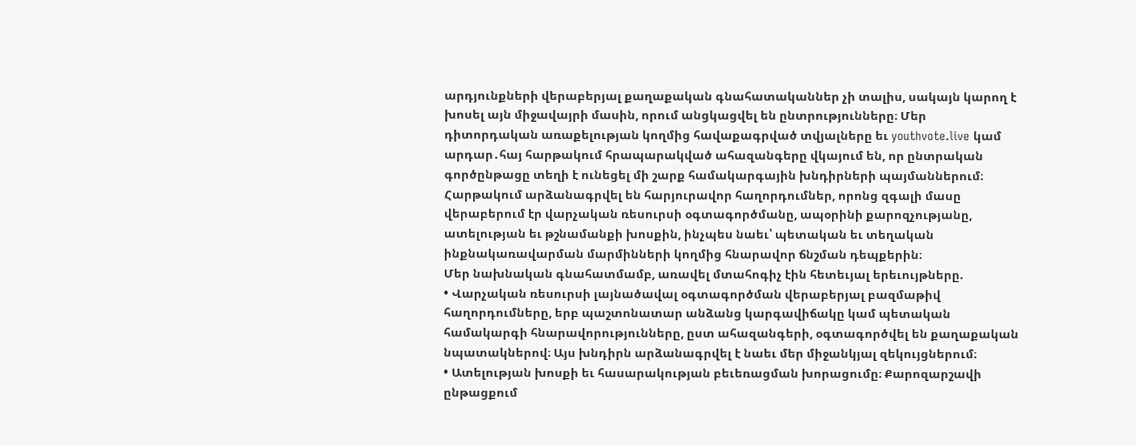արդյունքների վերաբերյալ քաղաքական գնահատականներ չի տալիս, սակայն կարող է խոսել այն միջավայրի մասին, որում անցկացվել են ընտրությունները։ Մեր դիտորդական առաքելության կողմից հավաքագրված տվյալները եւ youthvote.live կամ արդար․հայ հարթակում հրապարակված ահազանգերը վկայում են, որ ընտրական գործընթացը տեղի է ունեցել մի շարք համակարգային խնդիրների պայմաններում։ Հարթակում արձանագրվել են հարյուրավոր հաղորդումներ, որոնց զգալի մասը վերաբերում էր վարչական ռեսուրսի օգտագործմանը, ապօրինի քարոզչությանը, ատելության եւ թշնամանքի խոսքին, ինչպես նաեւ՝ պետական եւ տեղական ինքնակառավարման մարմինների կողմից հնարավոր ճնշման դեպքերին։
Մեր նախնական գնահատմամբ, առավել մտահոգիչ էին հետեւյալ երեւույթները.
• Վարչական ռեսուրսի լայնածավալ օգտագործման վերաբերյալ բազմաթիվ հաղորդումները, երբ պաշտոնատար անձանց կարգավիճակը կամ պետական համակարգի հնարավորությունները, ըստ ահազանգերի, օգտագործվել են քաղաքական նպատակներով։ Այս խնդիրն արձանագրվել է նաեւ մեր միջանկյալ զեկույցներում։
• Ատելության խոսքի եւ հասարակության բեւեռացման խորացումը։ Քարոզարշավի ընթացքում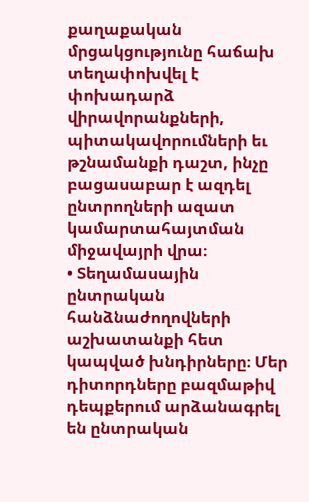քաղաքական մրցակցությունը հաճախ տեղափոխվել է փոխադարձ վիրավորանքների, պիտակավորումների եւ թշնամանքի դաշտ, ինչը բացասաբար է ազդել ընտրողների ազատ կամարտահայտման միջավայրի վրա։
• Տեղամասային ընտրական հանձնաժողովների աշխատանքի հետ կապված խնդիրները։ Մեր դիտորդները բազմաթիվ դեպքերում արձանագրել են ընտրական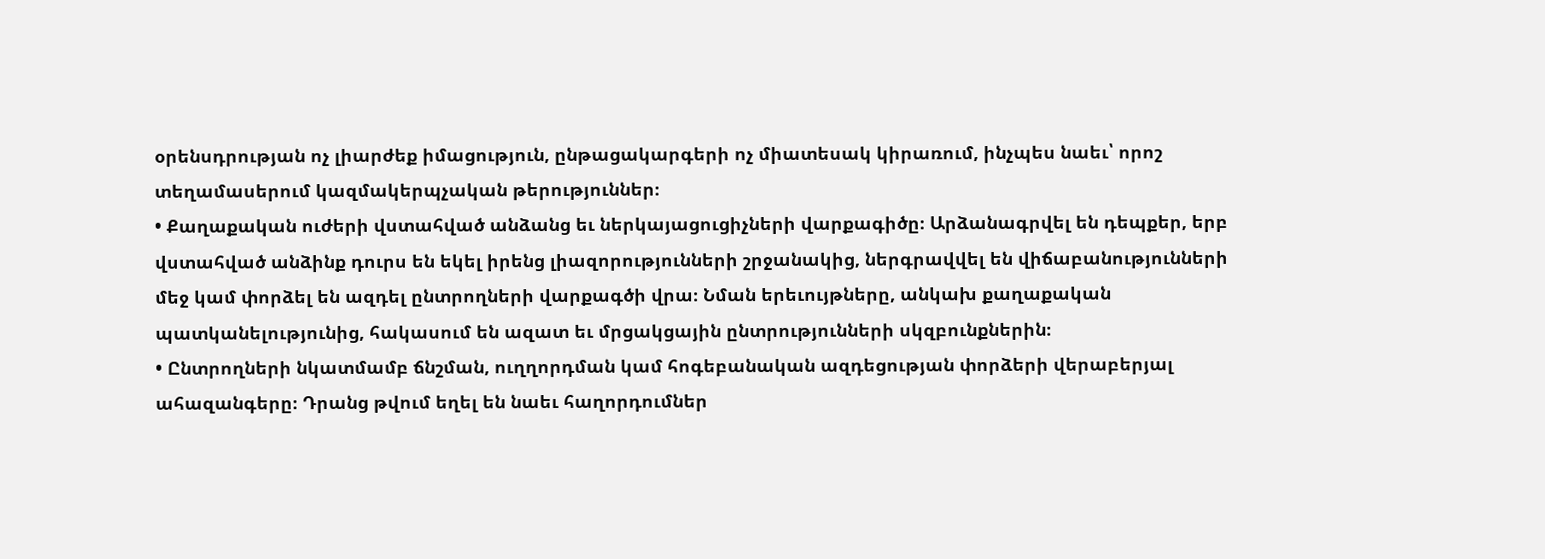օրենսդրության ոչ լիարժեք իմացություն, ընթացակարգերի ոչ միատեսակ կիրառում, ինչպես նաեւ՝ որոշ տեղամասերում կազմակերպչական թերություններ։
• Քաղաքական ուժերի վստահված անձանց եւ ներկայացուցիչների վարքագիծը։ Արձանագրվել են դեպքեր, երբ վստահված անձինք դուրս են եկել իրենց լիազորությունների շրջանակից, ներգրավվել են վիճաբանությունների մեջ կամ փորձել են ազդել ընտրողների վարքագծի վրա։ Նման երեւույթները, անկախ քաղաքական պատկանելությունից, հակասում են ազատ եւ մրցակցային ընտրությունների սկզբունքներին։
• Ընտրողների նկատմամբ ճնշման, ուղղորդման կամ հոգեբանական ազդեցության փորձերի վերաբերյալ ահազանգերը։ Դրանց թվում եղել են նաեւ հաղորդումներ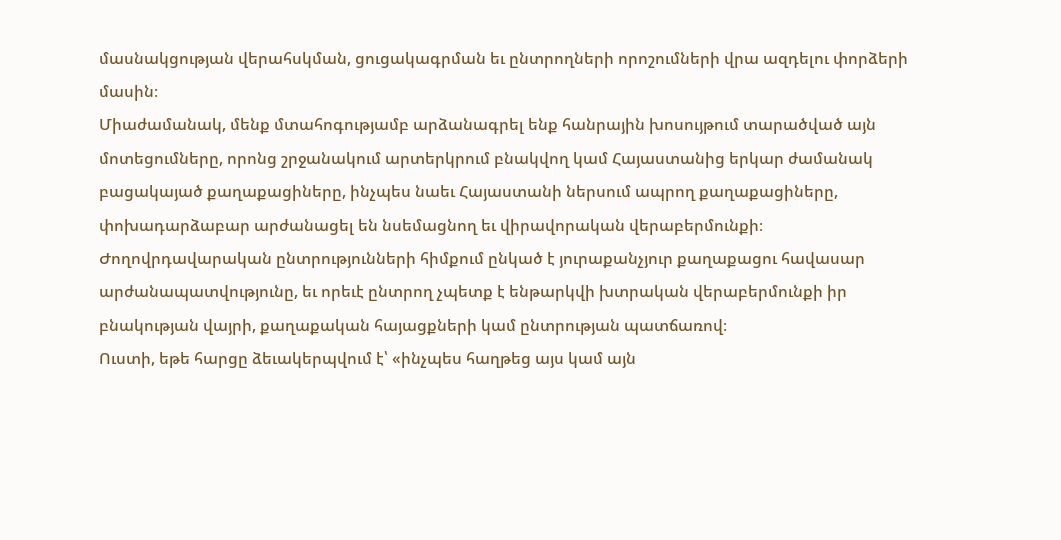մասնակցության վերահսկման, ցուցակագրման եւ ընտրողների որոշումների վրա ազդելու փորձերի մասին։
Միաժամանակ, մենք մտահոգությամբ արձանագրել ենք հանրային խոսույթում տարածված այն մոտեցումները, որոնց շրջանակում արտերկրում բնակվող կամ Հայաստանից երկար ժամանակ բացակայած քաղաքացիները, ինչպես նաեւ Հայաստանի ներսում ապրող քաղաքացիները, փոխադարձաբար արժանացել են նսեմացնող եւ վիրավորական վերաբերմունքի։ Ժողովրդավարական ընտրությունների հիմքում ընկած է յուրաքանչյուր քաղաքացու հավասար արժանապատվությունը, եւ որեւէ ընտրող չպետք է ենթարկվի խտրական վերաբերմունքի իր բնակության վայրի, քաղաքական հայացքների կամ ընտրության պատճառով։
Ուստի, եթե հարցը ձեւակերպվում է՝ «ինչպես հաղթեց այս կամ այն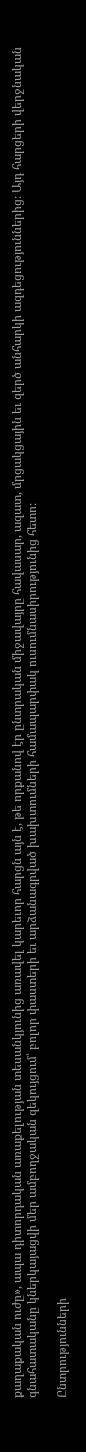քաղաքական ուժը», ապա դիտորդական առաքելության տեսանկյունից առավել կարեւոր հարցն այն է, թե որքանով էր ընտրական միջավայրը հավասար, ազատ, մրցակցային եւ զերծ անհարկի ազդեցություններից։ Այդ հարցերի վերջնական գնահատականը կներկայացվի մեր ամբողջական զեկույցում՝ բոլոր փաստերի եւ արձանագրված խախտումների համապարփակ ուսումնասիրությունից հետո։

Ընտրությունների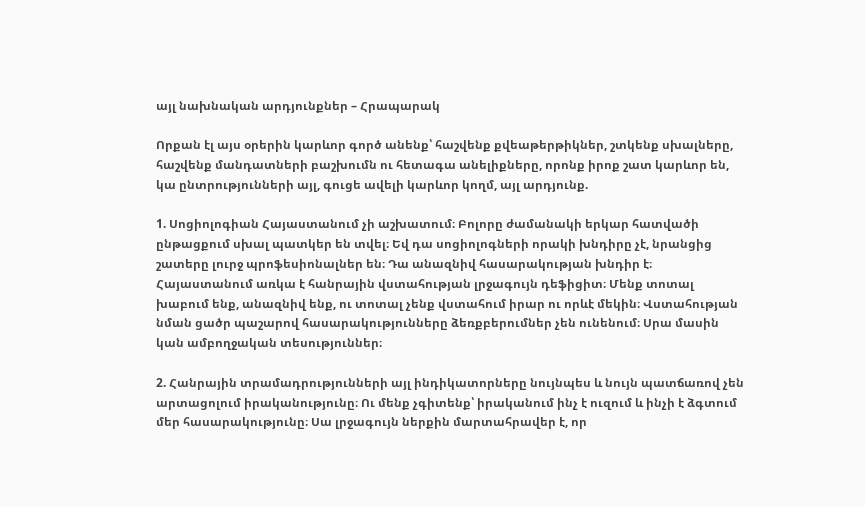այլ նախնական արդյունքներ – Հրապարակ

Որքան էլ այս օրերին կարևոր գործ անենք՝ հաշվենք քվեաթերթիկներ, շտկենք սխալները, հաշվենք մանդատների բաշխումն ու հետագա անելիքները, որոնք իրոք շատ կարևոր են, կա ընտրությունների այլ, գուցե ավելի կարևոր կողմ, այլ արդյունք.

1. Սոցիոլոգիան Հայաստանում չի աշխատում։ Բոլորը ժամանակի երկար հատվածի ընթացքում սխալ պատկեր են տվել։ Եվ դա սոցիոլոգների որակի խնդիրը չէ, նրանցից շատերը լուրջ պրոֆեսիոնալներ են։ Դա անազնիվ հասարակության խնդիր է։ Հայաստանում առկա է հանրային վստահության լրջագույն դեֆիցիտ։ Մենք տոտալ խաբում ենք, անազնիվ ենք, ու տոտալ չենք վստահում իրար ու որևէ մեկին։ Վստահության նման ցածր պաշարով հասարակությունները ձեռքբերումներ չեն ունենում։ Սրա մասին կան ամբողջական տեսություններ։

2. Հանրային տրամադրությունների այլ ինդիկատորները նույնպես և նույն պատճառով չեն արտացոլում իրականությունը։ Ու մենք չգիտենք՝ իրականում ինչ է ուզում և ինչի է ձգտում մեր հասարակությունը։ Սա լրջագույն ներքին մարտահրավեր է, որ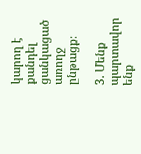կարող է քանդել ցանկացած առողջ ընթացք։

3. Մենք պարտավոր ենք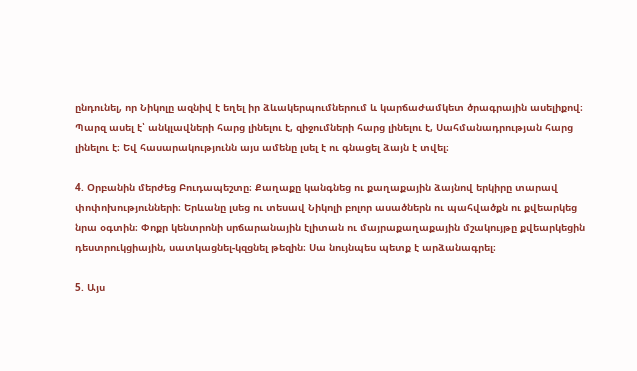ընդունել, որ Նիկոլը ազնիվ է եղել իր ձևակերպումներում և կարճաժամկետ ծրագրային ասելիքով։ Պարզ ասել է՝ անկլավների հարց լինելու է, զիջումների հարց լինելու է, Սահմանադրության հարց լինելու է։ Եվ հասարակությունն այս ամենը լսել է ու գնացել ձայն է տվել։

4. Օրբանին մերժեց Բուդապեշտը։ Քաղաքը կանգնեց ու քաղաքային ձայնով երկիրը տարավ փոփոխությունների։ Երևանը լսեց ու տեսավ Նիկոլի բոլոր ասածներն ու պահվածքն ու քվեարկեց նրա օգտին։ Փոքր կենտրոնի սրճարանային էլիտան ու մայրաքաղաքային մշակույթը քվեարկեցին դեստրուկցիային, սատկացնել-կզցնել թեզին։ Սա նույնպես պետք է արձանագրել։

5. Այս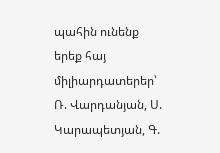պահին ունենք երեք հայ միլիարդատերեր՝ Ռ. Վարդանյան, Ս. Կարապետյան, Գ.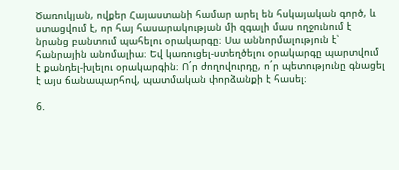Ծառուկյան, ովքեր Հայաստանի համար արել են հսկայական գործ, և ստացվում է, որ հայ հասարակության մի զգալի մաս ողջունում է նրանց բանտում պահելու օրակարգը։ Սա աննորմալություն է՝ հանրային անոմալիա։ Եվ կառուցել-ստեղծելու օրակարգը պարտվում է քանդել-խլելու օրակարգին։ Ո´ր ժողովուրդը, ո´ր պետությունը գնացել է այս ճանապարհով, պատմական փորձանքի է հասել։

6.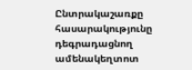Ընտրակաշառքը հասարակությունը դեգրադացնող ամենակեղտոտ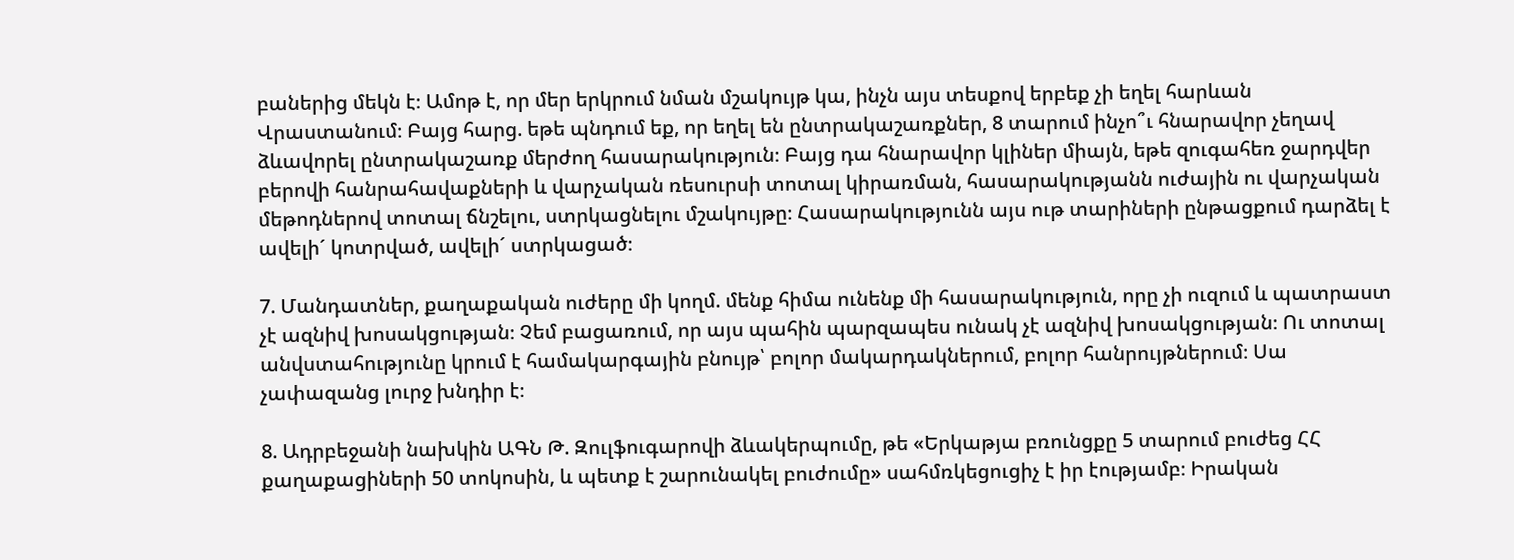բաներից մեկն է։ Ամոթ է, որ մեր երկրում նման մշակույթ կա, ինչն այս տեսքով երբեք չի եղել հարևան Վրաստանում։ Բայց հարց. եթե պնդում եք, որ եղել են ընտրակաշառքներ, 8 տարում ինչո՞ւ հնարավոր չեղավ ձևավորել ընտրակաշառք մերժող հասարակություն։ Բայց դա հնարավոր կլիներ միայն, եթե զուգահեռ ջարդվեր բերովի հանրահավաքների և վարչական ռեսուրսի տոտալ կիրառման, հասարակությանն ուժային ու վարչական մեթոդներով տոտալ ճնշելու, ստրկացնելու մշակույթը։ Հասարակությունն այս ութ տարիների ընթացքում դարձել է ավելի´ կոտրված, ավելի´ ստրկացած։

7. Մանդատներ, քաղաքական ուժերը մի կողմ. մենք հիմա ունենք մի հասարակություն, որը չի ուզում և պատրաստ չէ ազնիվ խոսակցության։ Չեմ բացառում, որ այս պահին պարզապես ունակ չէ ազնիվ խոսակցության։ Ու տոտալ անվստահությունը կրում է համակարգային բնույթ՝ բոլոր մակարդակներում, բոլոր հանրույթներում։ Սա չափազանց լուրջ խնդիր է։

8. Ադրբեջանի նախկին ԱԳՆ Թ. Զուլֆուգարովի ձևակերպումը, թե «Երկաթյա բռունցքը 5 տարում բուժեց ՀՀ քաղաքացիների 50 տոկոսին, և պետք է շարունակել բուժումը» սահմռկեցուցիչ է իր էությամբ։ Իրական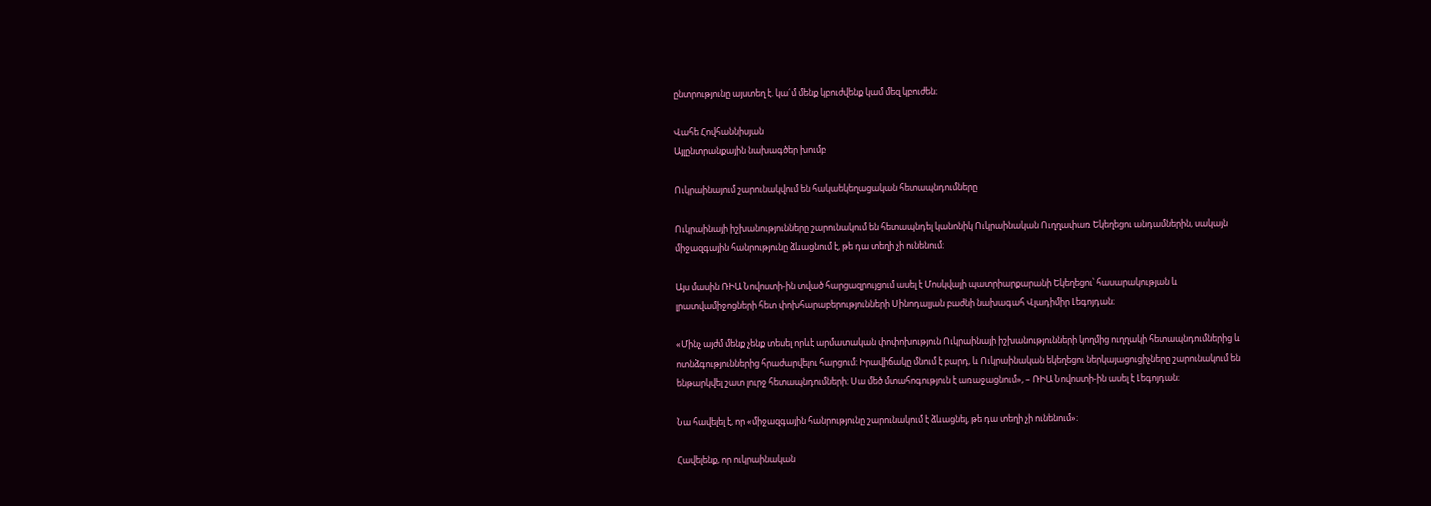ընտրությունը այստեղ է. կա´մ մենք կբուժվենք կամ մեզ կբուժեն։

Վահե Հովհաննիսյան
Այլընտրանքային նախագծեր խումբ

Ուկրաինայում շարունակվում են հակաեկեղացական հետապնդումները

Ուկրաինայի իշխանությունները շարունակում են հետապնդել կանոնիկ Ուկրաինական Ուղղափառ Եկեղեցու անդամներին, սակայն միջազգային հանրությունը ձևացնում է, թե դա տեղի չի ունենում։

Այս մասին ՌԻԱ Նովոստի-ին տված հարցազրույցում ասել է Մոսկվայի պատրիարքարանի Եկեղեցու՝ հասարակության և լրատվամիջոցների հետ փոխհարաբերությունների Սինոդալյան բաժնի նախագահ Վլադիմիր Լեգոյդան։

«Մինչ այժմ մենք չենք տեսել որևէ արմատական փոփոխություն Ուկրաինայի իշխանությունների կողմից ուղղակի հետապնդումներից և ոտնձգություններից հրաժարվելու հարցում։ Իրավիճակը մնում է բարդ, և Ուկրաինական եկեղեցու ներկայացուցիչները շարունակում են ենթարկվել շատ լուրջ հետապնդումների։ Սա մեծ մտահոգություն է առաջացնում», – ՌԻԱ Նովոստի-ին ասել է Լեգոյդան։

Նա հավելել է, որ «միջազգային հանրությունը շարունակում է ձևացնել, թե դա տեղի չի ունենում»։

Հավելենք, որ ուկրաինական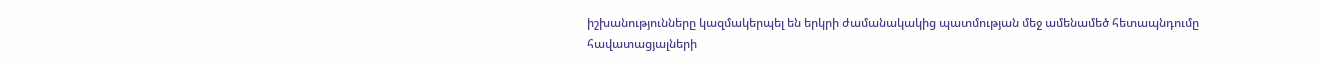իշխանությունները կազմակերպել են երկրի ժամանակակից պատմության մեջ ամենամեծ հետապնդումը հավատացյալների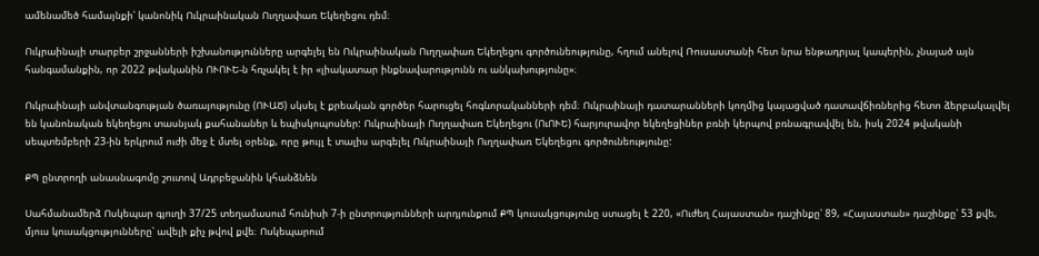ամենամեծ համայնքի՝ կանոնիկ Ուկրաինական Ուղղափառ Եկեղեցու դեմ։

Ուկրաինայի տարբեր շրջանների իշխանությունները արգելել են Ուկրաինական Ուղղափառ Եկեղեցու գործունեությունը, հղում անելով Ռուսաստանի հետ նրա ենթադրյալ կապերին, չնայած այն հանգամանքին, որ 2022 թվականին ՈՒՈՒԵ-ն հռչակել է իր «լիակատար ինքնավարությունն ու անկախությունը»։

Ուկրաինայի անվտանգության ծառայությունը (ՈՒԱԾ) սկսել է քրեական գործեր հարուցել հոգևորականների դեմ։ Ուկրաինայի դատարանների կողմից կայացված դատավճիռներից հետո ձերբակալվել են կանոնական եկեղեցու տասնյակ քահանաներ և եպիսկոպոսներ: Ուկրաինայի Ուղղափառ Եկեղեցու (ՈւՈՒԵ) հարյուրավոր եկեղեցիներ բռնի կերպով բռնագրավվել են, իսկ 2024 թվականի սեպտեմբերի 23-ին երկրում ուժի մեջ է մտել օրենք, որը թույլ է տալիս արգելել Ուկրաինայի Ուղղափառ Եկեղեցու գործունեությունը:

ՔՊ ընտրողի անասնագոմը շուտով Ադրբեջանին կհանձնեն

Սահմանամերձ Ոսկեպար գյուղի 37/25 տեղամասում հունիսի 7-ի ընտրությունների արդյունքում ՔՊ կուսակցությունը ստացել է 220, «Ուժեղ Հայաստան» դաշինքը՝ 89, «Հայաստան» դաշինքը՝ 53 քվե, մյուս կուսակցությունները՝ ավելի քիչ թվով քվե։ Ոսկեպարում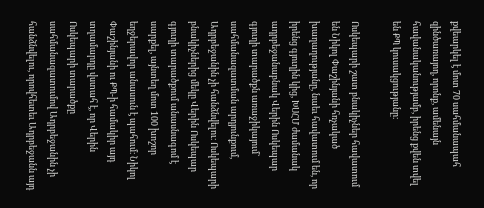քվեարկել է մոտ 70 սահմանապահ զինծառայող, որոնք, ամենայն հավանականությամբ, իրենց քվեն տվել են ՔՊ կուսակցությանը։

Ոսկեպարի շատ բնակիչներ հավատում են Նիկոլ Փաշինյանի հռչակած խաղաղությանը, նաեւ հավատում են, որ իրենց գյուղին կից, ԽՍՀՄ ժամանակ ադրբեջանաբնակ Վերին Ոսկեպար գյուղի տարածքն առաջիկայում` սահմանազատման արդյունքում, Ադրբեջանին չի հանձնվելու։ Ոսկեպարի բնակիչներից մեկը Վերին Ոսկեպար գյուղի տարածքում անասնագոմ է սարքել, այնտեղ մոտ 100 խոշոր եղջերավոր անասուն է պահում։ Նիկոլ Փաշինյանի ու ՔՊ-ի համակիր այդ տղամարդը վստահ է, որ Վերին Ոսկեպարի տարածքը սահմանազատումով Ադրբեջանին չի հանձնվելու, որովհետեւ Ադրբեջանն այդ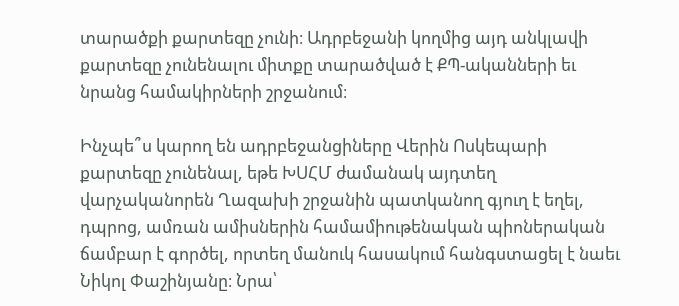տարածքի քարտեզը չունի։ Ադրբեջանի կողմից այդ անկլավի քարտեզը չունենալու միտքը տարածված է ՔՊ-ականների եւ նրանց համակիրների շրջանում։

Ինչպե՞ս կարող են ադրբեջանցիները Վերին Ոսկեպարի քարտեզը չունենալ, եթե ԽՍՀՄ ժամանակ այդտեղ վարչականորեն Ղազախի շրջանին պատկանող գյուղ է եղել, դպրոց, ամռան ամիսներին համամիութենական պիոներական ճամբար է գործել, որտեղ մանուկ հասակում հանգստացել է նաեւ Նիկոլ Փաշինյանը։ Նրա՝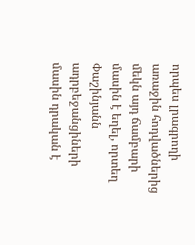որպես լրագրողի առաջին հոդվածներից մեկն այդ ճամբարի մասին է եղել, որտեղ Փաշինյանն ադրբեջանցիների մասին դրական է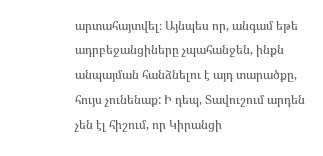արտահայտվել։ Այնպես որ, անգամ եթե ադրբեջանցիները չպահանջեն, ինքն անպայման հանձնելու է այդ տարածքը, հույս չունենաք: Ի դեպ, Տավուշում արդեն չեն էլ հիշում, որ Կիրանցի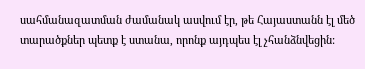սահմանազատման ժամանակ ասվում էր, թե Հայաստանն էլ մեծ տարածքներ պետք է ստանա, որոնք այդպես էլ չհանձնվեցին: